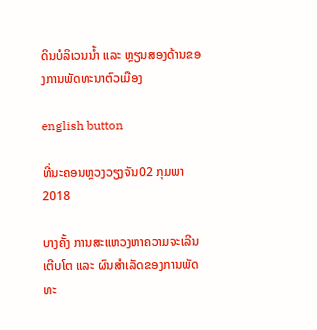ດິນບໍລິເວນນໍ້າ ແລະ ຫຼຽນສອງດ້ານຂອງການພັດທະນາຕົວເມືອງ

english button

ທີ່ນະຄອນຫຼວງວຽງຈັນ02 ກຸມພາ 2018

ບາງຄັ້ງ ການສະແຫວງຫາຄວາມຈະເລີນເຕີບໂຕ ແລະ ຜົນສໍາເລັດຂອງການພັດທະ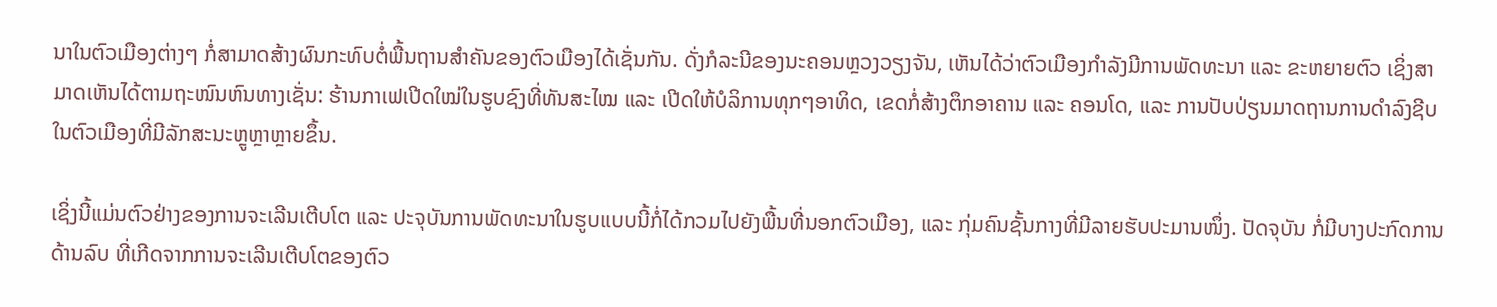ນາໃນຕົວເມືອງຕ່າງໆ ກໍ່ສາມາດສ້າງຜົນກະທົບຕໍ່ພື້ນຖານສໍາຄັນຂອງຕົວເມືອງໄດ້ເຊັ່ນກັນ. ດັ່ງກໍລະນີຂອງນະຄອນຫຼວງວຽງຈັນ, ເຫັນໄດ້ວ່າຕົວເມືອງກໍາລັງມີການພັດທະນາ ແລະ ຂະຫຍາຍຕົວ ເຊິ່ງສາມາດເຫັນໄດ້ຕາມຖະໜົນຫົນທາງເຊັ່ນ: ຮ້ານກາເຟເປີດໃໝ່ໃນຮູບຊົງທີ່ທັນສະໄໝ ແລະ ເປີດໃຫ້ບໍລິການທຸກໆອາທິດ, ເຂດກໍ່ສ້າງຕຶກອາຄານ ແລະ ຄອນໂດ, ແລະ ການປັບປ່ຽນມາດຖານການດໍາລົງຊີບໃນຕົວເມືອງທີ່ມີລັກສະນະຫຼູຫຼາຫຼາຍຂຶ້ນ.

ເຊິ່ງນີ້ແມ່ນຕົວຢ່າງຂອງການຈະເລີນເຕີບໂຕ ແລະ ປະຈຸບັນການພັດທະນາໃນຮູບແບບນີ້ກໍ່ໄດ້ກວມໄປຍັງພື້ນທີ່ນອກຕົວເມືອງ, ແລະ ກຸ່ມຄົນຊັ້ນກາງທີ່ມີລາຍຮັບປະມານໜຶ່ງ. ປັດຈຸບັນ ກໍ່ມີບາງປະກົດການດ້ານລົບ ທີ່ເກີດຈາກການຈະເລີນເຕີບໂຕຂອງຕົວ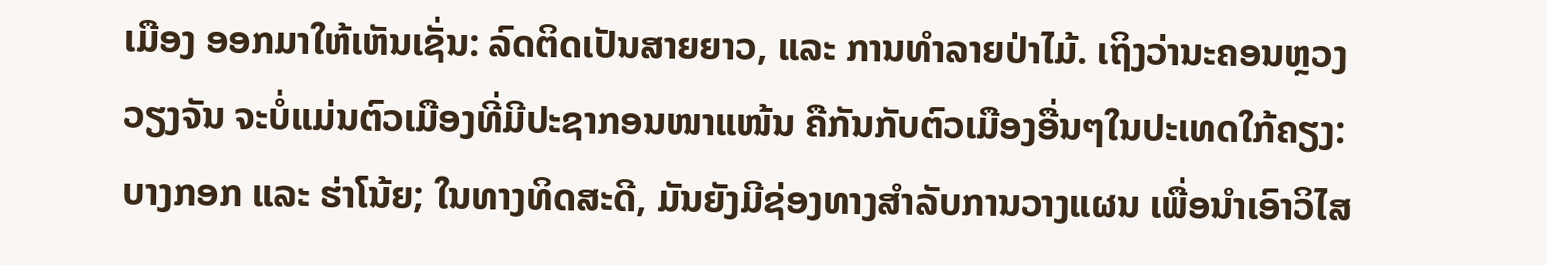ເມືອງ ອອກມາໃຫ້ເຫັນເຊັ່ນ: ລົດຕິດເປັນສາຍຍາວ, ແລະ ການທໍາລາຍປ່າໄມ້. ເຖິງວ່ານະຄອນຫຼວງວຽງຈັນ ຈະບໍ່ແມ່ນຕົວເມືອງທີ່ມີປະຊາກອນໜາແໜ້ນ ຄືກັນກັບຕົວເມືອງອື່ນໆໃນປະເທດໃກ້ຄຽງ: ບາງກອກ ແລະ ຮ່າໂນ້ຍ; ໃນທາງທິດສະດີ, ມັນຍັງມີຊ່ອງທາງສໍາລັບການວາງແຜນ ເພື່ອນໍາເອົາວິໄສ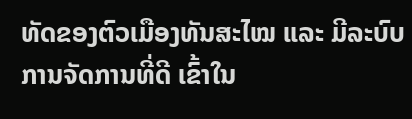ທັດຂອງຕົວເມືອງທັນສະໄໝ ແລະ ມີລະບົບການຈັດການທີ່ດີ ເຂົ້າໃນ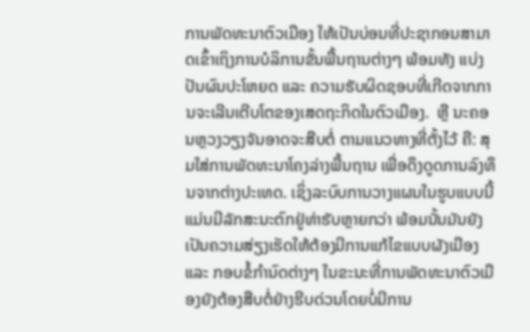ການພັດທະນາຕົວເມືອງ ໃຫ້ເປັນບ່ອນທີ່ປະຊາກອນສາມາດເຂົ້າເຖິງການບໍລິການຂັ້ນພື້ນຖານຕ່າງໆ ພ້ອມທັງ ແບ່ງປັນຜົນປະໂຫຍດ ແລະ ຄວາມຮັບຜິດຊອບທີ່ເກີດຈາກການຈະເລີນເຕີບໂຕຂອງເສດຖະກິດໃນຕົວເມືອງ.  ຫຼື ນະຄອນຫຼວງວຽງຈັນອາດຈະສືບຕໍ່ ຕາມແນວທາງທີ່ຕັ້ງໄວ້ ຄື: ສຸມໃສ່ການພັດທະນາໂຄງລ່າງພື້ນຖານ ເພື່ອດຶງດູດການລົງທຶນຈາກຕ່າງປະເທດ. ເຊິ່ງລະບົບການວາງແຜນໃນຮູບແບບນີ້ ແມ່ນມີລັກສະນະຕົກຢູ່ທ່າຮັບຫຼາຍກວ່າ ພ້ອມນັ້ນມັນຍັງເປັນຄວາມສ່ຽງເຮັດໃຫ້ຕ້ອງມີການແກ້ໄຂແບບຜັງເມືອງ ແລະ ກອບຂໍ້ກໍານົດຕ່າງໆ ໃນຂະນະທີ່ການພັດທະນາຕົວເມືອງຍັງຕ້ອງສືບຕໍ່ຢ່າງຮີບດ່ວນໂດຍບໍ່ມີການ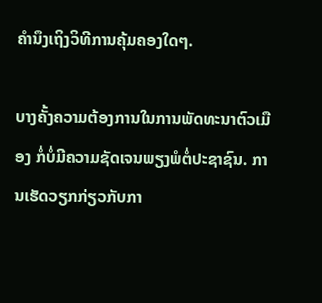ຄໍານຶງເຖິງວິທີການຄຸ້ມຄອງໃດໆ.

ບາງຄັ້ງຄວາມຕ້ອງການໃນການພັດທະນາຕົວເມືອງ ກໍ່ບໍ່ມີຄວາມຊັດເຈນພຽງພໍຕໍ່ປະຊາຊົນ. ການເຮັດວຽກກ່ຽວກັບກາ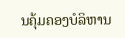ນຄຸ້ມຄອງບໍລິຫານ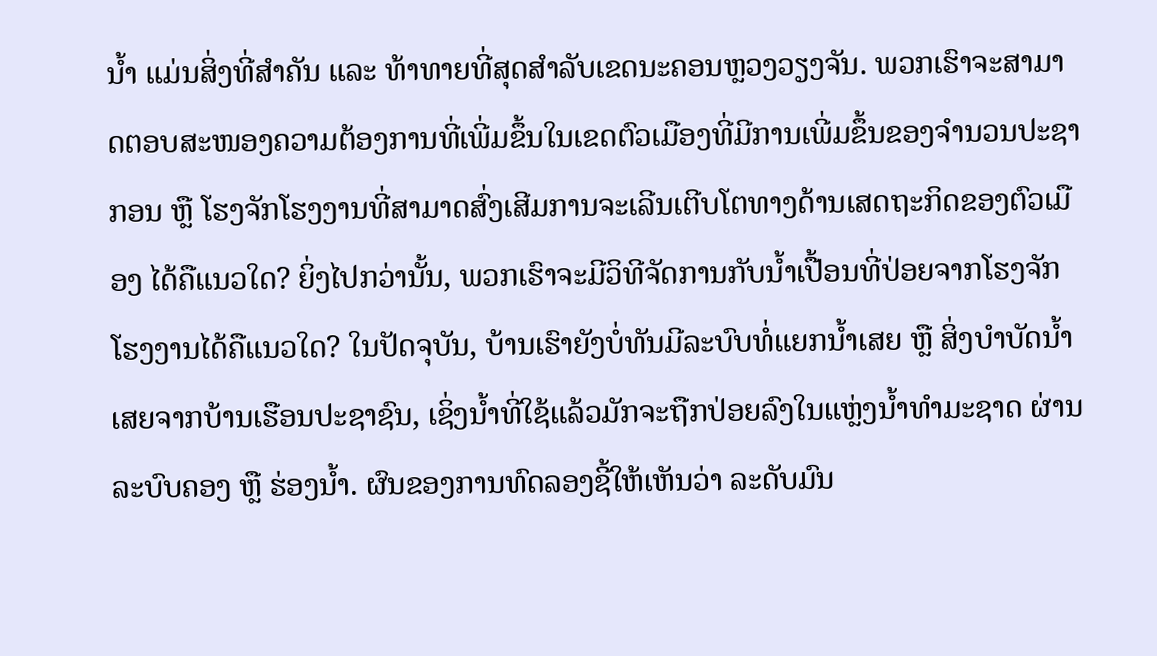ນໍ້າ ແມ່ນສິ່ງທີ່ສໍາຄັນ ແລະ ທ້າທາຍທີ່ສຸດສຳລັບເຂດນະຄອນຫຼວງວຽງຈັນ. ພວກເຮົາຈະສາມາດຕອບສະໜອງຄວາມຕ້ອງການທີ່ເພີ່ມຂຶ້ນໃນເຂດຕົວເມືອງທີ່ມີການເພີ່ມຂຶ້ນຂອງຈໍານວນປະຊາກອນ ຫຼື ໂຮງຈັກໂຮງງານທີ່ສາມາດສົ່ງເສີມການຈະເລີນເຕີບໂຕທາງດ້ານເສດຖະກິດຂອງຕົວເມືອງ ໄດ້ຄືແນວໃດ? ຍິ່ງໄປກວ່ານັ້ນ, ພວກເຮົາຈະມີວິທີຈັດການກັບນໍ້າເປື້ອນທີ່ປ່ອຍຈາກໂຮງຈັກໂຮງງານໄດ້ຄືແນວໃດ? ໃນປັດຈຸບັນ, ບ້ານເຮົາຍັງບໍ່ທັນມີລະບົບທໍ່ແຍກນໍ້າເສຍ ຫຼື ສິ່ງບໍາບັດນໍ້າເສຍຈາກບ້ານເຮືອນປະຊາຊົນ, ເຊິ່ງນໍ້າທີ່ໃຊ້ແລ້ວມັກຈະຖືກປ່ອຍລົງໃນແຫຼ່ງນໍ້າທໍາມະຊາດ ຜ່ານລະບົບຄອງ ຫຼື ຮ່ອງນໍ້າ. ຜົນຂອງການທົດລອງຊີ້ໃຫ້ເຫັນວ່າ ລະດັບມົນ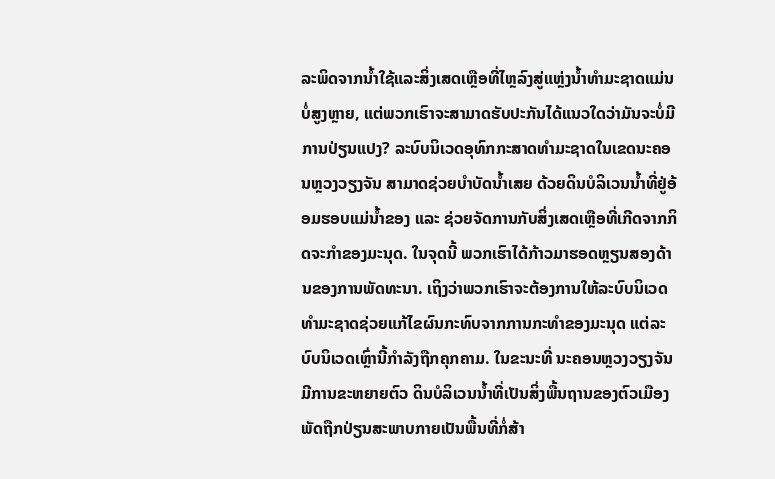ລະພິດຈາກນໍ້າໃຊ້ແລະສິ່ງເສດເຫຼືອທີ່ໄຫຼລົງສູ່ແຫຼ່ງນໍ້າທໍາມະຊາດແມ່ນບໍ່ສູງຫຼາຍ, ແຕ່ພວກເຮົາຈະສາມາດຮັບປະກັນໄດ້ແນວໃດວ່າມັນຈະບໍ່ມີການປ່ຽນແປງ? ລະບົບນິເວດອຸທົກກະສາດທໍາມະຊາດໃນເຂດນະຄອນຫຼວງວຽງຈັນ ສາມາດຊ່ວຍບໍາບັດນໍ້າເສຍ ດ້ວຍດິນບໍລິເວນນໍ້າທີ່ຢູ່ອ້ອມຮອບແມ່ນໍ້າຂອງ ແລະ ຊ່ວຍຈັດການກັບສິ່ງເສດເຫຼືອທີ່ເກີດຈາກກິດຈະກໍາຂອງມະນຸດ. ໃນຈຸດນີ້ ພວກເຮົາໄດ້ກ້າວມາຮອດຫຼຽນສອງດ້ານຂອງການພັດທະນາ. ເຖິງວ່າພວກເຮົາຈະຕ້ອງການໃຫ້ລະບົບນິເວດທໍາມະຊາດຊ່ວຍແກ້ໄຂຜົນກະທົບຈາກການກະທໍາຂອງມະນຸດ ແຕ່ລະບົບນິເວດເຫຼົ່ານີ້ກໍາລັງຖືກຄຸກຄາມ. ໃນຂະນະທີ່ ນະຄອນຫຼວງວຽງຈັນມີການຂະຫຍາຍຕົວ ດິນບໍລິເວນນໍ້າທີ່ເປັນສິ່ງພື້ນຖານຂອງຕົວເມືອງ ພັດຖືກປ່ຽນສະພາບກາຍເປັນພື້ນທີ່ກໍ່ສ້າ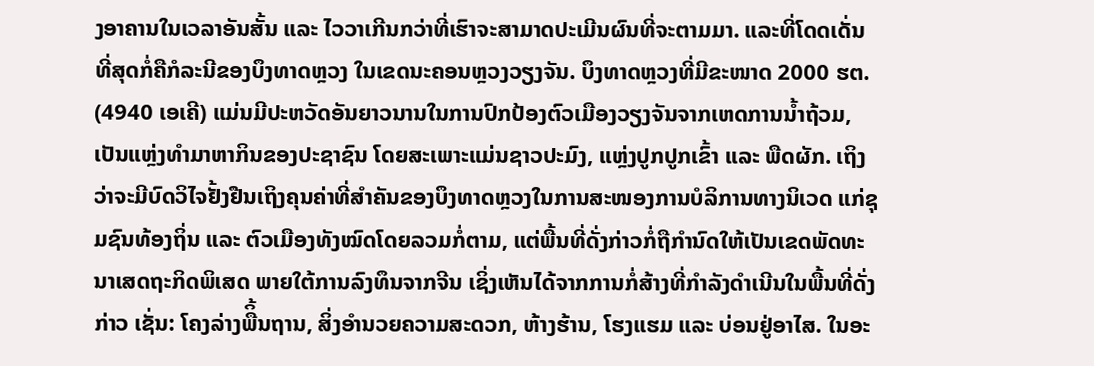ງອາຄານໃນເວລາອັນສັ້ນ ແລະ ໄວວາເກີນກວ່າທີ່ເຮົາຈະສາມາດປະເມີນຜົນທີ່ຈະຕາມມາ. ແລະທີ່ໂດດເດັ່ນທີ່ສຸດກໍ່ຄືກໍລະນີຂອງບຶງທາດຫຼວງ ໃນເຂດນະຄອນຫຼວງວຽງຈັນ. ບຶງທາດຫຼວງທີ່ມີຂະໜາດ 2000 ຮຕ. (4940 ເອເຄີ) ແມ່ນມີປະຫວັດອັນຍາວນານໃນການປົກປ້ອງຕົວເມືອງວຽງຈັນຈາກເຫດການນໍ້າຖ້ວມ, ເປັນແຫຼ່ງທໍາມາຫາກິນຂອງປະຊາຊົນ ໂດຍສະເພາະແມ່ນຊາວປະມົງ, ແຫຼ່ງປູກປູກເຂົ້າ ແລະ ພືດຜັກ. ເຖິງວ່າຈະມີບົດວິໄຈຢັ້ງຢືນເຖິງຄຸນຄ່າທີ່ສໍາຄັນຂອງບຶງທາດຫຼວງໃນການສະໜອງການບໍລິການທາງນິເວດ ແກ່ຊຸມຊົນທ້ອງຖິ່ນ ແລະ ຕົວເມືອງທັງໝົດໂດຍລວມກໍ່ຕາມ, ແຕ່ພື້ນທີ່ດັ່ງກ່າວກໍ່ຖືກໍານົດໃຫ້ເປັນເຂດພັດທະນາເສດຖະກິດພິເສດ ພາຍໃຕ້ການລົງທຶນຈາກຈີນ ເຊິ່ງເຫັນໄດ້ຈາກການກໍ່ສ້າງທີ່ກໍາລັງດຳເນີນໃນພື້ນທີ່ດັ່ງກ່າວ ເຊັ່ນ: ໂຄງລ່າງພືິ້ນຖານ, ສິ່ງອໍານວຍຄວາມສະດວກ, ຫ້າງຮ້ານ, ໂຮງແຮມ ແລະ ບ່ອນຢູ່ອາໄສ. ໃນອະ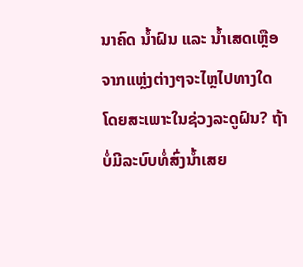ນາຄົດ ນໍ້າຝົນ ແລະ ນໍ້າເສດເຫຼືອຈາກແຫຼ່ງຕ່າງໆຈະໄຫຼໄປທາງໃດ ໂດຍສະເພາະໃນຊ່ວງລະດູຝົນ? ຖ້າບໍ່ມີລະບົບທໍ່ສົ່ງນໍ້າເສຍ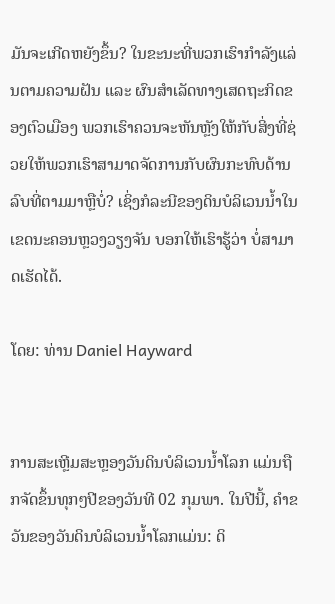ມັນຈະເກີດຫຍັງຂຶ້ນ? ໃນຂະນະທີ່ພວກເຮົາກໍາລັງແລ່ນຕາມຄວາມຝັນ ແລະ ຜົນສໍາເລັດທາງເສດຖະກິດຂອງຕົວເມືອງ ພວກເຮົາຄວນຈະຫັນຫຼັງໃຫ້ກັບສິ່ງທີ່ຊ່ວຍໃຫ້ພວກເຮົາສາມາດຈັດການກັບຜົນກະທົບດ້ານລົບທີ່ຕາມມາຫຼືບໍ່? ເຊິ່ງກໍລະນີຂອງດິນບໍລິເວນນໍ້າໃນເຂດນະຄອນຫຼວງວຽງຈັນ ບອກໃຫ້ເຮົາຮູ້ວ່າ ບໍ່ສາມາດເຮັດໄດ້.

ໂດຍ: ທ່ານ Daniel Hayward


ການສະເຫຼີມສະຫຼອງວັນດິນບໍລິເວນນໍ້າໂລກ ແມ່ນຖືກຈັດຂຶ້ນທຸກໆປີຂອງວັນທີ 02 ກຸມພາ. ໃນປີນີ້, ຄໍາຂວັນຂອງວັນດິນບໍລິເວນນໍ້າໂລກແມ່ນ: ດິ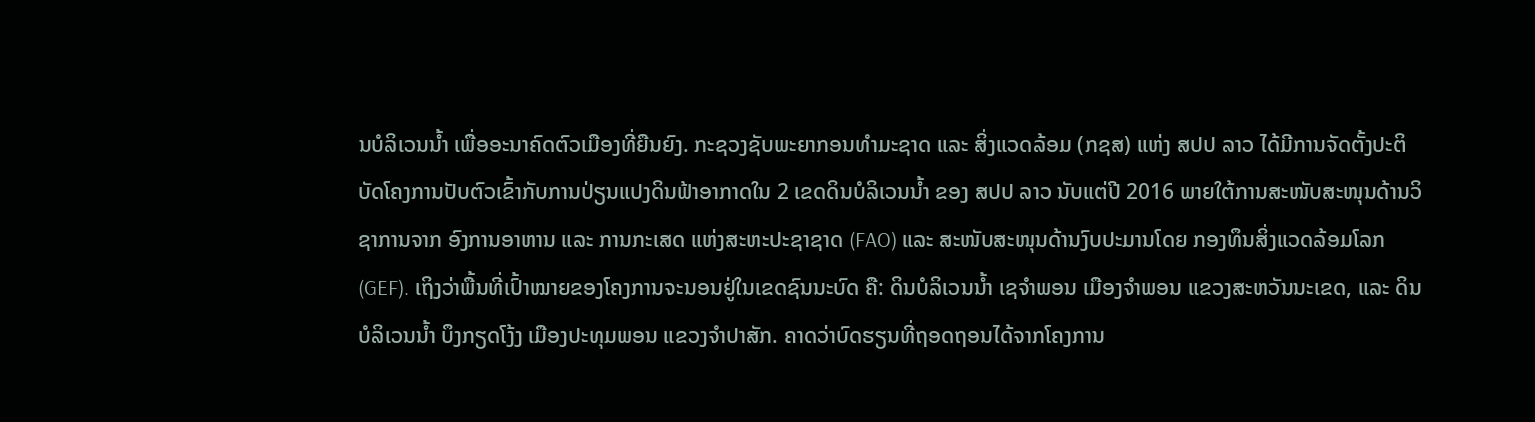ນບໍລິເວນນໍ້າ ເພື່ອອະນາຄົດຕົວເມືອງທີ່ຍືນຍົງ. ກະຊວງຊັບພະຍາກອນທໍາມະຊາດ ແລະ ສິ່ງແວດລ້ອມ (ກຊສ) ແຫ່ງ ສປປ ລາວ ໄດ້ມີການຈັດຕັ້ງປະຕິບັດໂຄງການປັບຕົວເຂົ້າກັບການປ່ຽນແປງດິນຟ້າອາກາດໃນ 2 ເຂດດິນບໍລິເວນນໍ້າ ຂອງ ສປປ ລາວ ນັບແຕ່ປີ 2016 ພາຍໃຕ້ການສະໜັບສະໜຸນດ້ານວິຊາການຈາກ ອົງການອາຫານ ແລະ ການກະເສດ ແຫ່ງສະຫະປະຊາຊາດ (FAO) ແລະ ສະໜັບສະໜຸນດ້ານງົບປະມານໂດຍ ກອງທຶນສິ່ງແວດລ້ອມໂລກ (GEF). ເຖິງວ່າພື້ນທີ່ເປົ້າໝາຍຂອງໂຄງການຈະນອນຢູ່ໃນເຂດຊົນນະບົດ ຄື: ດິນບໍລິເວນນໍ້າ ເຊຈໍາພອນ ເມືອງຈຳພອນ ແຂວງສະຫວັນນະເຂດ, ແລະ ດິນບໍລິເວນນໍ້າ ບຶງກຽດໂງ້ງ ເມືອງປະທຸມພອນ ແຂວງຈໍາປາສັກ. ຄາດວ່າບົດຮຽນທີ່ຖອດຖອນໄດ້ຈາກໂຄງການ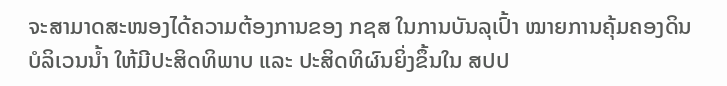ຈະສາມາດສະໜອງໄດ້ຄວາມຕ້ອງການຂອງ ກຊສ ໃນການບັນລຸເປົ້າ ໝາຍການຄຸ້ມຄອງດິນບໍລິເວນນໍ້າ ໃຫ້ມີປະສິດທິພາບ ແລະ ປະສິດທິຜົນຍິ່ງຂຶ້ນໃນ ສປປ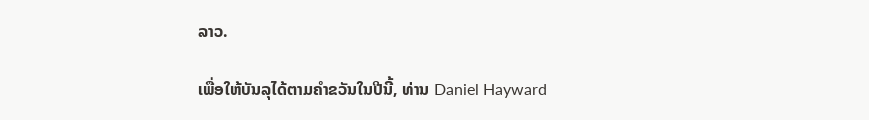ລາວ.

ເພື່ອໃຫ້ບັນລຸໄດ້ຕາມຄໍາຂວັນໃນປີນີ້, ທ່ານ Daniel Hayward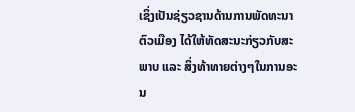ເຊິ່ງເປັນຊ່ຽວຊານດ້ານການພັດທະນາຕົວເມືອງ ໄດ້ໃຫ້ທັດສະນະກ່ຽວກັບສະພາບ ແລະ ສິ່ງທ້າທາຍຕ່າງໆໃນການອະນ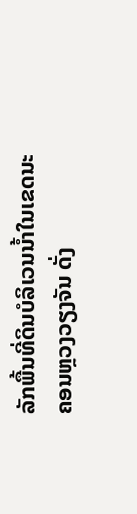ລັກພື້ນທີ່ດິນບໍລິເວນນໍ້າໃນເຂດນະຄອນຫຼວງວຽງຈັນ ດັ່ງ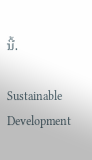ນີ້.

Sustainable Development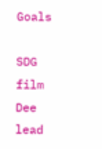Goals

SDG film Dee lead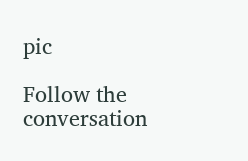pic

Follow the conversation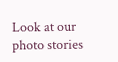Look at our photo stories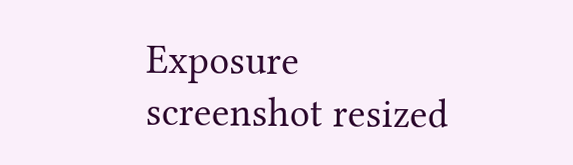Exposure screenshot resized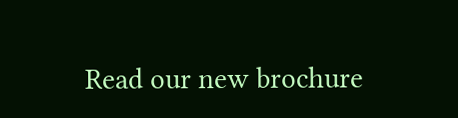Read our new brochure